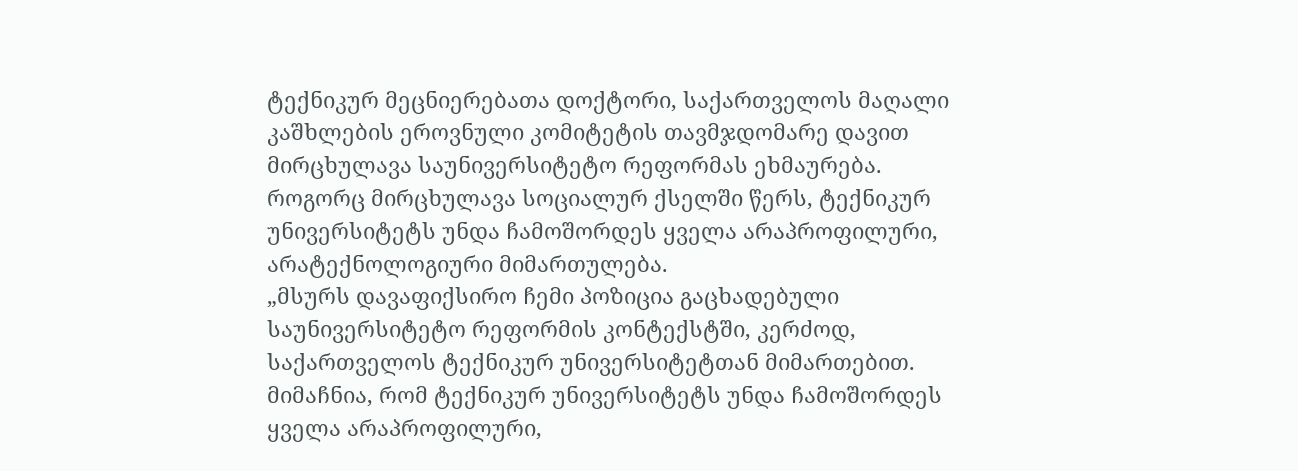ტექნიკურ მეცნიერებათა დოქტორი, საქართველოს მაღალი კაშხლების ეროვნული კომიტეტის თავმჯდომარე დავით მირცხულავა საუნივერსიტეტო რეფორმას ეხმაურება.
როგორც მირცხულავა სოციალურ ქსელში წერს, ტექნიკურ უნივერსიტეტს უნდა ჩამოშორდეს ყველა არაპროფილური, არატექნოლოგიური მიმართულება.
„მსურს დავაფიქსირო ჩემი პოზიცია გაცხადებული საუნივერსიტეტო რეფორმის კონტექსტში, კერძოდ, საქართველოს ტექნიკურ უნივერსიტეტთან მიმართებით.
მიმაჩნია, რომ ტექნიკურ უნივერსიტეტს უნდა ჩამოშორდეს ყველა არაპროფილური,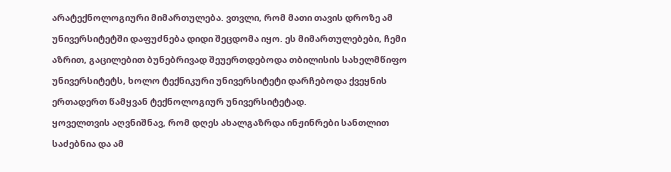არატექნოლოგიური მიმართულება. ვთვლი, რომ მათი თავის დროზე ამ უნივერსიტეტში დაფუძნება დიდი შეცდომა იყო. ეს მიმართულებები, ჩემი აზრით, გაცილებით ბუნებრივად შეუერთდებოდა თბილისის სახელმწიფო უნივერსიტეტს, ხოლო ტექნიკური უნივერსიტეტი დარჩებოდა ქვეყნის ერთადერთ წამყვან ტექნოლოგიურ უნივერსიტეტად.
ყოველთვის აღვნიშნავ, რომ დღეს ახალგაზრდა ინჟინრები სანთლით საძებნია და ამ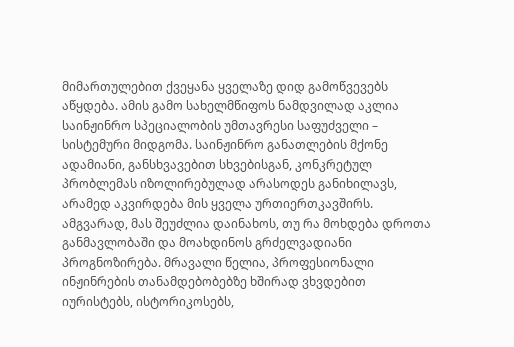მიმართულებით ქვეყანა ყველაზე დიდ გამოწვევებს აწყდება. ამის გამო სახელმწიფოს ნამდვილად აკლია საინჟინრო სპეციალობის უმთავრესი საფუძველი – სისტემური მიდგომა. საინჟინრო განათლების მქონე ადამიანი, განსხვავებით სხვებისგან, კონკრეტულ პრობლემას იზოლირებულად არასოდეს განიხილავს, არამედ აკვირდება მის ყველა ურთიერთკავშირს.
ამგვარად, მას შეუძლია დაინახოს, თუ რა მოხდება დროთა განმავლობაში და მოახდინოს გრძელვადიანი პროგნოზირება. მრავალი წელია, პროფესიონალი ინჟინრების თანამდებობებზე ხშირად ვხვდებით იურისტებს, ისტორიკოსებს,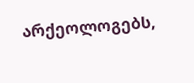არქეოლოგებს,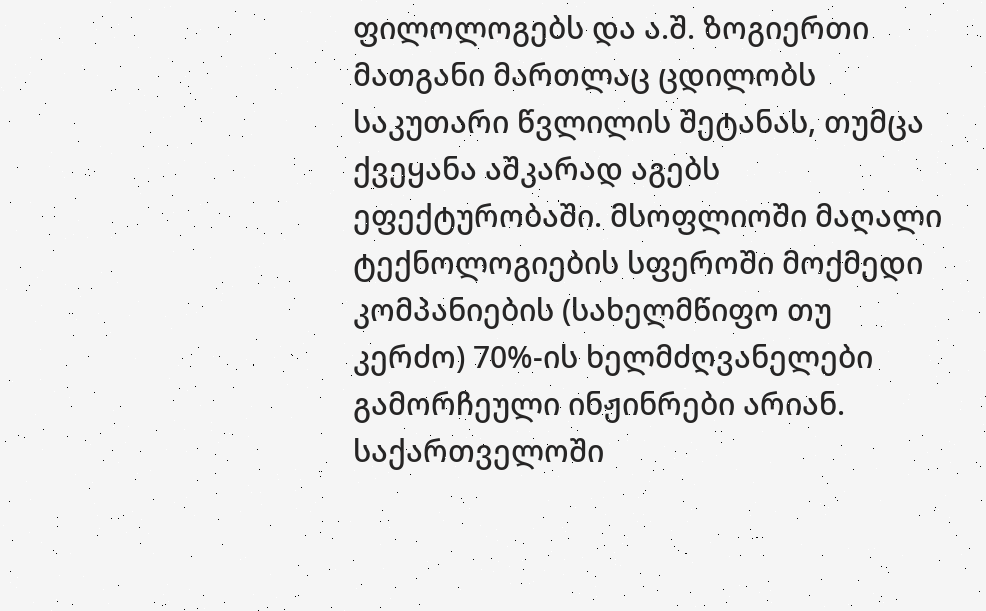ფილოლოგებს და ა.შ. ზოგიერთი მათგანი მართლაც ცდილობს საკუთარი წვლილის შეტანას, თუმცა ქვეყანა აშკარად აგებს ეფექტურობაში. მსოფლიოში მაღალი ტექნოლოგიების სფეროში მოქმედი კომპანიების (სახელმწიფო თუ კერძო) 70%-ის ხელმძღვანელები გამორჩეული ინჟინრები არიან.
საქართველოში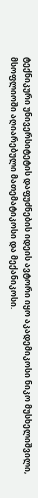ტექნიკური უნივერსიტეტის დაფუძნების იდეის ავტორი იყო აკადემიკოსი ნიკო მუსხელიშვილი, მსოფლიოში აღიარებული მათემატიკოსი და მექანიკოსი.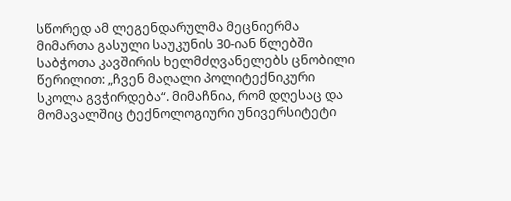სწორედ ამ ლეგენდარულმა მეცნიერმა მიმართა გასული საუკუნის 30-იან წლებში საბჭოთა კავშირის ხელმძღვანელებს ცნობილი წერილით: „ჩვენ მაღალი პოლიტექნიკური სკოლა გვჭირდება“. მიმაჩნია, რომ დღესაც და მომავალშიც ტექნოლოგიური უნივერსიტეტი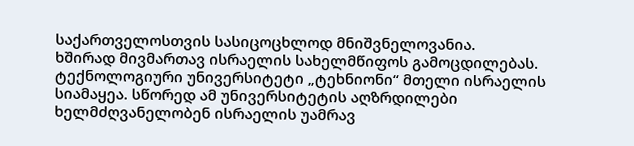საქართველოსთვის სასიცოცხლოდ მნიშვნელოვანია.
ხშირად მივმართავ ისრაელის სახელმწიფოს გამოცდილებას. ტექნოლოგიური უნივერსიტეტი „ტეხნიონი“ მთელი ისრაელის სიამაყეა. სწორედ ამ უნივერსიტეტის აღზრდილები ხელმძღვანელობენ ისრაელის უამრავ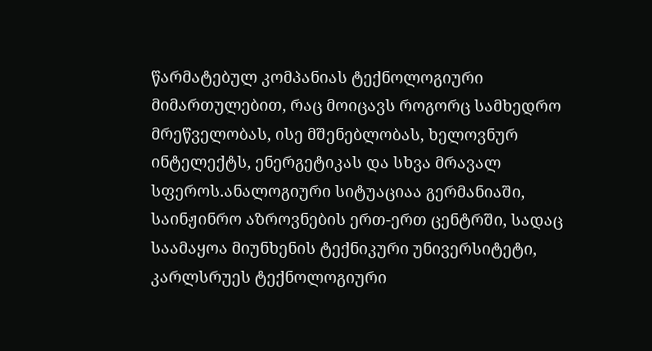წარმატებულ კომპანიას ტექნოლოგიური მიმართულებით, რაც მოიცავს როგორც სამხედრო მრეწველობას, ისე მშენებლობას, ხელოვნურ ინტელექტს, ენერგეტიკას და სხვა მრავალ სფეროს.ანალოგიური სიტუაციაა გერმანიაში, საინჟინრო აზროვნების ერთ-ერთ ცენტრში, სადაც საამაყოა მიუნხენის ტექნიკური უნივერსიტეტი, კარლსრუეს ტექნოლოგიური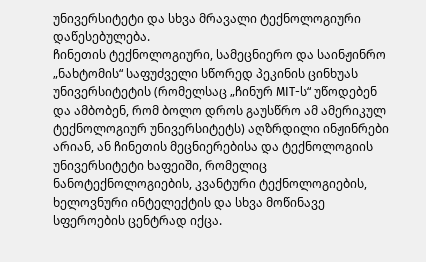უნივერსიტეტი და სხვა მრავალი ტექნოლოგიური დაწესებულება.
ჩინეთის ტექნოლოგიური, სამეცნიერო და საინჟინრო „ნახტომის“ საფუძველი სწორედ პეკინის ცინხუას უნივერსიტეტის (რომელსაც „ჩინურ MIT-ს“ უწოდებენ და ამბობენ, რომ ბოლო დროს გაუსწრო ამ ამერიკულ ტექნოლოგიურ უნივერსიტეტს) აღზრდილი ინჟინრები არიან, ან ჩინეთის მეცნიერებისა და ტექნოლოგიის უნივერსიტეტი ხაფეიში, რომელიც ნანოტექნოლოგიების, კვანტური ტექნოლოგიების, ხელოვნური ინტელექტის და სხვა მოწინავე სფეროების ცენტრად იქცა.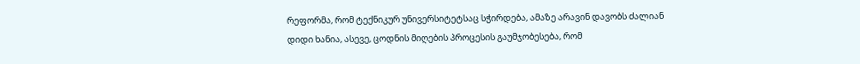რეფორმა, რომ ტექნიკურ უნივერსიტეტსაც სჭირდება, ამაზე არავინ დავობს ძალიან დიდი ხანია, ასევე, ცოდნის მიღების პროცესის გაუმჯობესება, რომ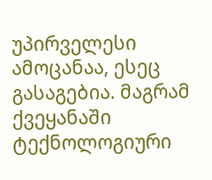უპირველესი ამოცანაა, ესეც გასაგებია. მაგრამ ქვეყანაში ტექნოლოგიური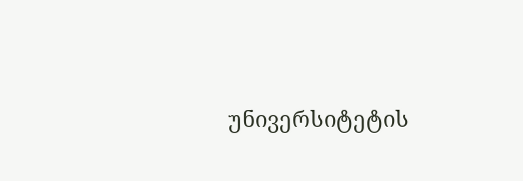უნივერსიტეტის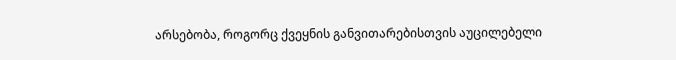არსებობა, როგორც ქვეყნის განვითარებისთვის აუცილებელი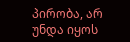პირობა, არ უნდა იყოს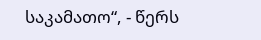საკამათო“, - წერს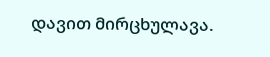დავით მირცხულავა.